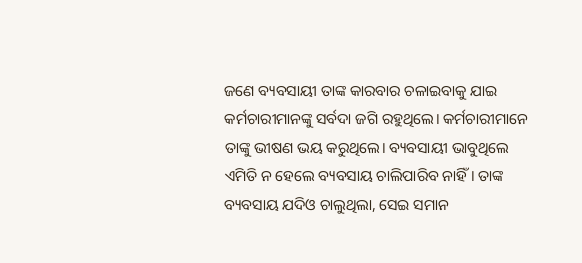ଜଣେ ବ୍ୟବସାୟୀ ତାଙ୍କ କାରବାର ଚଳାଇବାକୁ ଯାଇ କର୍ମଚାରୀମାନଙ୍କୁ ସର୍ବଦା ଜଗି ରହୁଥିଲେ। କର୍ମଚାରୀମାନେ ତାଙ୍କୁ ଭୀଷଣ ଭୟ କରୁଥିଲେ। ବ୍ୟବସାୟୀ ଭାବୁଥିଲେ ଏମିତି ନ ହେଲେ ବ୍ୟବସାୟ ଚାଲିପାରିବ ନାହିଁ। ତାଙ୍କ ବ୍ୟବସାୟ ଯଦିଓ ଚାଲୁଥିଲା, ସେଇ ସମାନ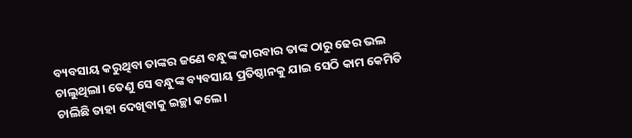ବ୍ୟବସାୟ କରୁଥିବା ତାଙ୍କର ଜଣେ ବନ୍ଧୁଙ୍କ କାରବାର ତାଙ୍କ ଠାରୁ ଢେର ଭଲ ଚାଲୁଥିଲା। ତେଣୁ ସେ ବନ୍ଧୁଙ୍କ ବ୍ୟବସାୟ ପ୍ରତିଷ୍ଠାନକୁ ଯାଇ ସେଠି କାମ କେମିତି ଚାଲିଛି ତାହା ଦେଖିବାକୁ ଇଚ୍ଛା କଲେ।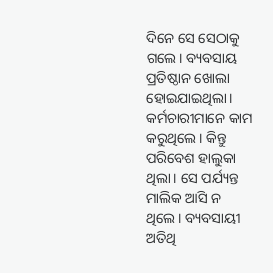ଦିନେ ସେ ସେଠାକୁ ଗଲେ। ବ୍ୟବସାୟ ପ୍ରତିଷ୍ଠାନ ଖୋଲା ହୋଇଯାଇଥିଲା। କର୍ମଚାରୀମାନେ କାମ କରୁଥିଲେ। କିନ୍ତୁ ପରିବେଶ ହାଲୁକା ଥିଲା। ସେ ପର୍ଯ୍ୟନ୍ତ ମାଲିକ ଆସି ନ ଥିଲେ। ବ୍ୟବସାୟୀ ଅତିଥି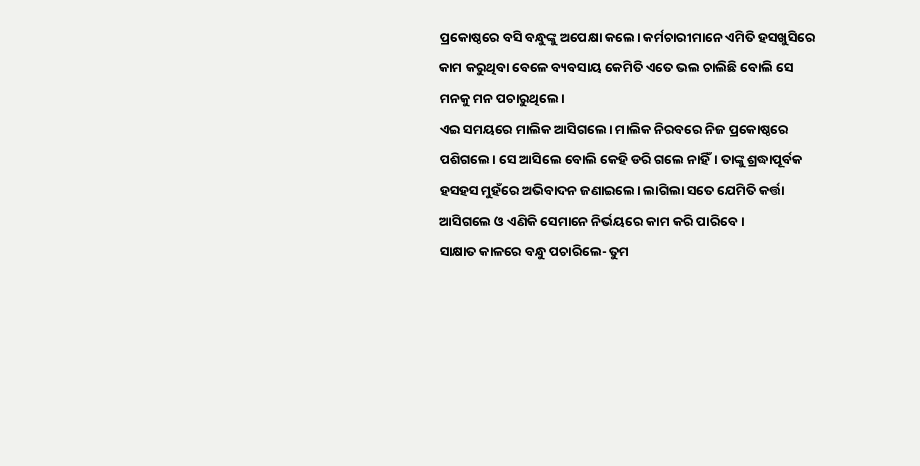ପ୍ରକୋଷ୍ଠରେ ବସି ବନ୍ଧୁଙ୍କୁ ଅପେକ୍ଷା କଲେ। କର୍ମଚାରୀମାନେ ଏମିତି ହସଖୁସିରେ କାମ କରୁଥିବା ବେଳେ ବ୍ୟବସାୟ କେମିତି ଏତେ ଭଲ ଚାଲିଛି ବୋଲି ସେ ମନକୁ ମନ ପଚାରୁଥିଲେ।
ଏଇ ସମୟରେ ମାଲିକ ଆସିଗଲେ। ମାଲିକ ନିରବରେ ନିଜ ପ୍ରକୋଷ୍ଠରେ ପଶିଗଲେ। ସେ ଆସିଲେ ବୋଲି କେହି ଡରି ଗଲେ ନାହିଁ। ତାଙ୍କୁ ଶ୍ରଦ୍ଧାପୂର୍ବକ ହସହସ ମୁହଁରେ ଅଭିବାଦନ ଜଣାଇଲେ। ଲାଗିଲା ସତେ ଯେମିତି କର୍ତ୍ତା ଆସିଗଲେ ଓ ଏଣିକି ସେମାନେ ନିର୍ଭୟରେ କାମ କରି ପାରିବେ।
ସାକ୍ଷାତ କାଳରେ ବନ୍ଧୁ ପଚାରିଲେ- ତୁମ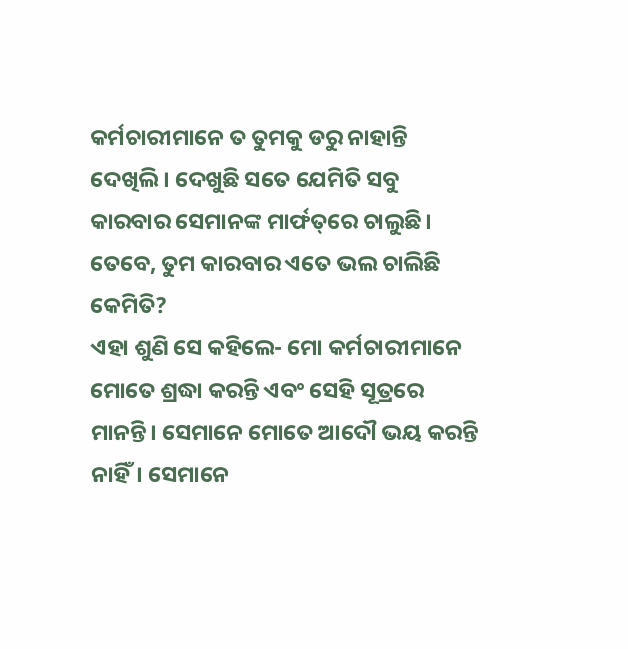କର୍ମଚାରୀମାନେ ତ ତୁମକୁ ଡରୁ ନାହାନ୍ତି ଦେଖିଲି। ଦେଖୁଛି ସତେ ଯେମିତି ସବୁ କାରବାର ସେମାନଙ୍କ ମାର୍ଫତ୍‌ରେ ଚାଲୁଛି। ତେବେ, ତୁମ କାରବାର ଏତେ ଭଲ ଚାଲିଛି କେମିତି?
ଏହା ଶୁଣି ସେ କହିଲେ- ମୋ କର୍ମଚାରୀମାନେ ମୋତେ ଶ୍ରଦ୍ଧା କରନ୍ତି ଏବଂ ସେହି ସୂତ୍ରରେ ମାନନ୍ତି। ସେମାନେ ମୋତେ ଆଦୌ ଭୟ କରନ୍ତି ନାହିଁ। ସେମାନେ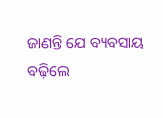ଜାଣନ୍ତି ଯେ ବ୍ୟବସାୟ ବଢ଼ିଲେ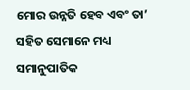ମୋର ଉନ୍ନତି ହେବ ଏବଂ ତା’ ସହିତ ସେମାନେ ମଧ୍ୟ ସମାନୁପାତିକ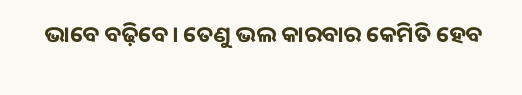ଭାବେ ବଢ଼ିବେ। ତେଣୁ ଭଲ କାରବାର କେମିତି ହେବ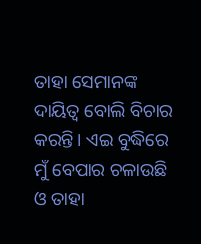ତାହା ସେମାନଙ୍କ ଦାୟିତ୍ବ ବୋଲି ବିଚାର କରନ୍ତି। ଏଇ ବୁଦ୍ଧିରେ ମୁଁ ବେପାର ଚଳାଉଛି ଓ ତାହା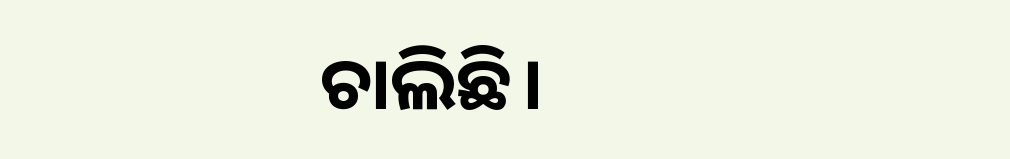ଚାଲିଛି।